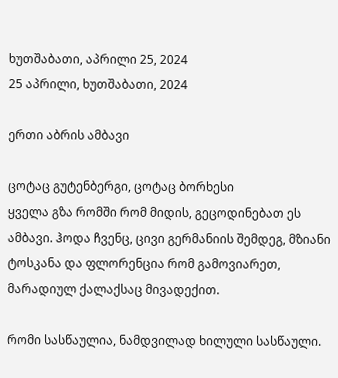ხუთშაბათი, აპრილი 25, 2024
25 აპრილი, ხუთშაბათი, 2024

ერთი აბრის ამბავი

ცოტაც გუტენბერგი, ცოტაც ბორხესი
ყველა გზა რომში რომ მიდის, გეცოდინებათ ეს ამბავი. ჰოდა ჩვენც, ცივი გერმანიის შემდეგ, მზიანი ტოსკანა და ფლორენცია რომ გამოვიარეთ, მარადიულ ქალაქსაც მივადექით.

რომი სასწაულია, ნამდვილად ხილული სასწაული.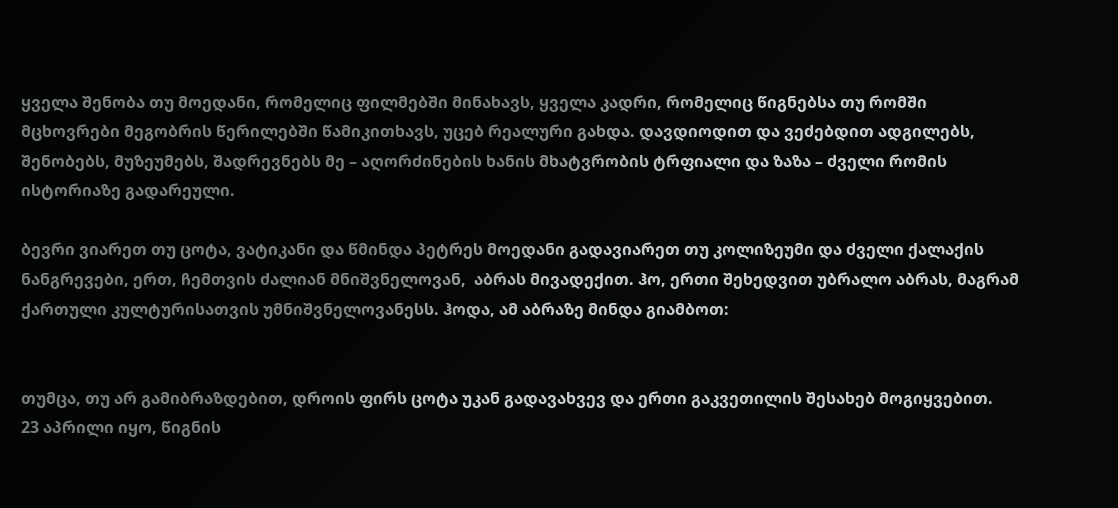ყველა შენობა თუ მოედანი, რომელიც ფილმებში მინახავს, ყველა კადრი, რომელიც წიგნებსა თუ რომში მცხოვრები მეგობრის წერილებში წამიკითხავს, უცებ რეალური გახდა. დავდიოდით და ვეძებდით ადგილებს, შენობებს, მუზეუმებს, შადრევნებს მე – აღორძინების ხანის მხატვრობის ტრფიალი და ზაზა – ძველი რომის ისტორიაზე გადარეული.

ბევრი ვიარეთ თუ ცოტა, ვატიკანი და წმინდა პეტრეს მოედანი გადავიარეთ თუ კოლიზეუმი და ძველი ქალაქის ნანგრევები, ერთ, ჩემთვის ძალიან მნიშვნელოვან,  აბრას მივადექით. ჰო, ერთი შეხედვით უბრალო აბრას, მაგრამ ქართული კულტურისათვის უმნიშვნელოვანესს. ჰოდა, ამ აბრაზე მინდა გიამბოთ:


თუმცა, თუ არ გამიბრაზდებით, დროის ფირს ცოტა უკან გადავახვევ და ერთი გაკვეთილის შესახებ მოგიყვებით.
23 აპრილი იყო, წიგნის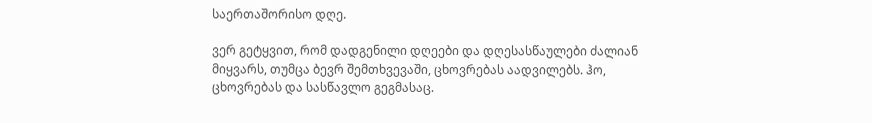საერთაშორისო დღე.

ვერ გეტყვით, რომ დადგენილი დღეები და დღესასწაულები ძალიან მიყვარს, თუმცა ბევრ შემთხვევაში, ცხოვრებას აადვილებს. ჰო, ცხოვრებას და სასწავლო გეგმასაც.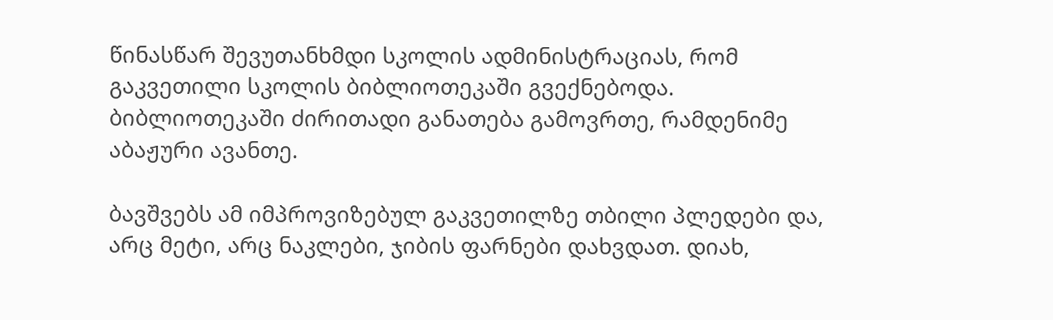წინასწარ შევუთანხმდი სკოლის ადმინისტრაციას, რომ გაკვეთილი სკოლის ბიბლიოთეკაში გვექნებოდა.
ბიბლიოთეკაში ძირითადი განათება გამოვრთე, რამდენიმე  აბაჟური ავანთე.

ბავშვებს ამ იმპროვიზებულ გაკვეთილზე თბილი პლედები და, არც მეტი, არც ნაკლები, ჯიბის ფარნები დახვდათ. დიახ,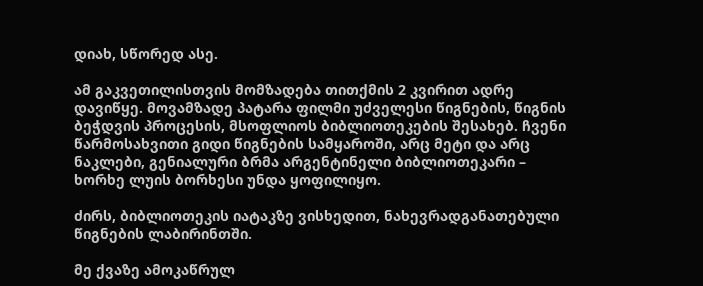დიახ, სწორედ ასე.

ამ გაკვეთილისთვის მომზადება თითქმის 2 კვირით ადრე დავიწყე. მოვამზადე პატარა ფილმი უძველესი წიგნების, წიგნის ბეჭდვის პროცესის, მსოფლიოს ბიბლიოთეკების შესახებ. ჩვენი წარმოსახვითი გიდი წიგნების სამყაროში, არც მეტი და არც ნაკლები, გენიალური ბრმა არგენტინელი ბიბლიოთეკარი – ხორხე ლუის ბორხესი უნდა ყოფილიყო.

ძირს, ბიბლიოთეკის იატაკზე ვისხედით, ნახევრადგანათებული წიგნების ლაბირინთში.

მე ქვაზე ამოკაწრულ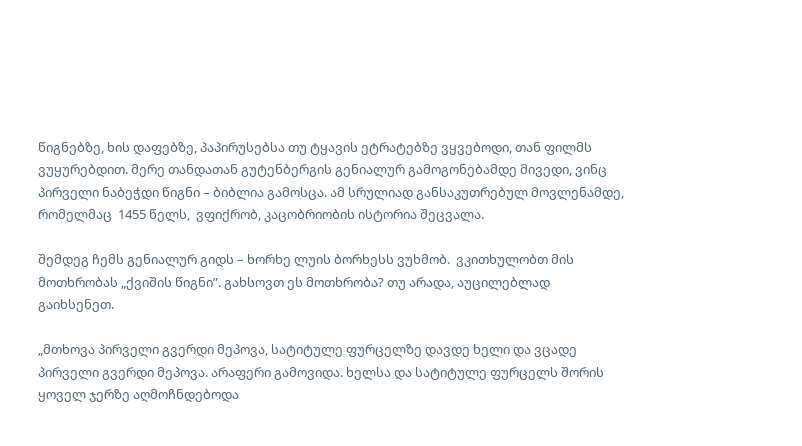წიგნებზე, ხის დაფებზე, პაპირუსებსა თუ ტყავის ეტრატებზე ვყვებოდი, თან ფილმს ვუყურებდით. მერე თანდათან გუტენბერგის გენიალურ გამოგონებამდე მივედი, ვინც პირველი ნაბეჭდი წიგნი – ბიბლია გამოსცა. ამ სრულიად განსაკუთრებულ მოვლენამდე, რომელმაც  1455 წელს,  ვფიქრობ, კაცობრიობის ისტორია შეცვალა.

შემდეგ ჩემს გენიალურ გიდს – ხორხე ლუის ბორხესს ვუხმობ.  ვკითხულობთ მის მოთხრობას „ქვიშის წიგნი”. გახსოვთ ეს მოთხრობა? თუ არადა, აუცილებლად გაიხსენეთ.

„მთხოვა პირველი გვერდი მეპოვა, სატიტულე ფურცელზე დავდე ხელი და ვცადე პირველი გვერდი მეპოვა. არაფერი გამოვიდა. ხელსა და სატიტულე ფურცელს შორის ყოველ ჯერზე აღმოჩნდებოდა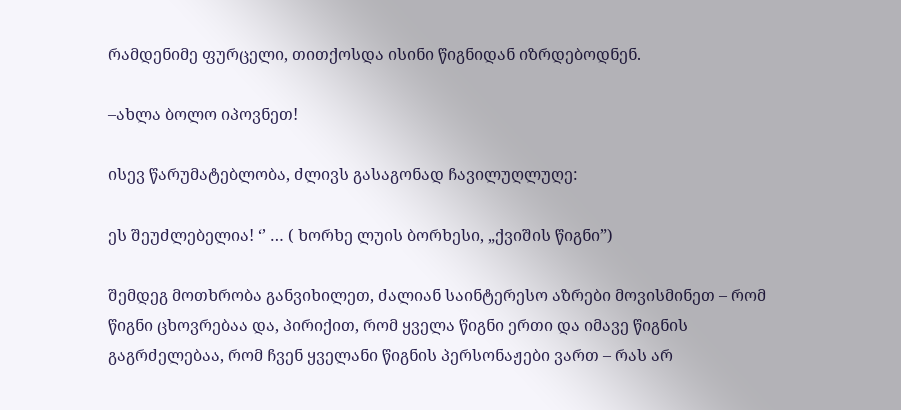რამდენიმე ფურცელი, თითქოსდა ისინი წიგნიდან იზრდებოდნენ.

–ახლა ბოლო იპოვნეთ!

ისევ წარუმატებლობა, ძლივს გასაგონად ჩავილუღლუღე:

ეს შეუძლებელია! ‘’ … ( ხორხე ლუის ბორხესი, „ქვიშის წიგნი”)

შემდეგ მოთხრობა განვიხილეთ, ძალიან საინტერესო აზრები მოვისმინეთ – რომ წიგნი ცხოვრებაა და, პირიქით, რომ ყველა წიგნი ერთი და იმავე წიგნის გაგრძელებაა, რომ ჩვენ ყველანი წიგნის პერსონაჟები ვართ – რას არ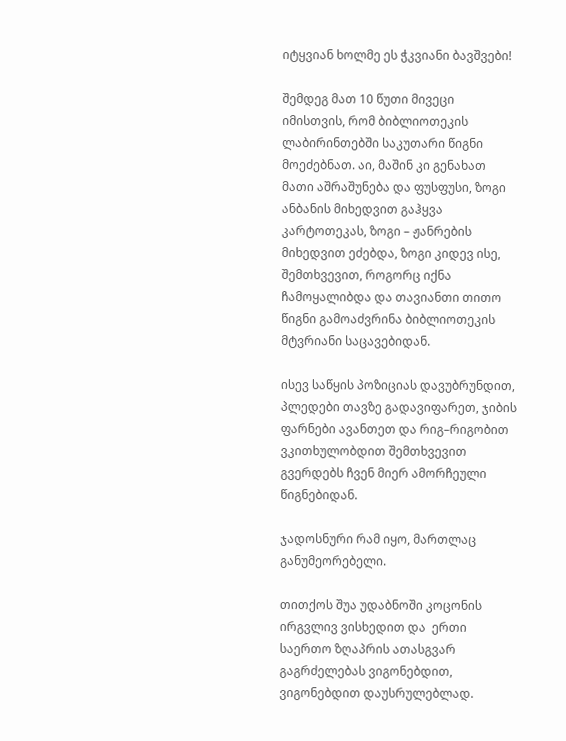იტყვიან ხოლმე ეს ჭკვიანი ბავშვები!

შემდეგ მათ 10 წუთი მივეცი იმისთვის, რომ ბიბლიოთეკის ლაბირინთებში საკუთარი წიგნი მოეძებნათ. აი, მაშინ კი გენახათ მათი აშრაშუნება და ფუსფუსი, ზოგი ანბანის მიხედვით გაჰყვა კარტოთეკას, ზოგი – ჟანრების მიხედვით ეძებდა, ზოგი კიდევ ისე, შემთხვევით, როგორც იქნა ჩამოყალიბდა და თავიანთი თითო წიგნი გამოაძვრინა ბიბლიოთეკის მტვრიანი საცავებიდან.

ისევ საწყის პოზიციას დავუბრუნდით, პლედები თავზე გადავიფარეთ, ჯიბის ფარნები ავანთეთ და რიგ–რიგობით ვკითხულობდით შემთხვევით გვერდებს ჩვენ მიერ ამორჩეული წიგნებიდან.

ჯადოსნური რამ იყო, მართლაც განუმეორებელი.

თითქოს შუა უდაბნოში კოცონის ირგვლივ ვისხედით და  ერთი საერთო ზღაპრის ათასგვარ გაგრძელებას ვიგონებდით, ვიგონებდით დაუსრულებლად.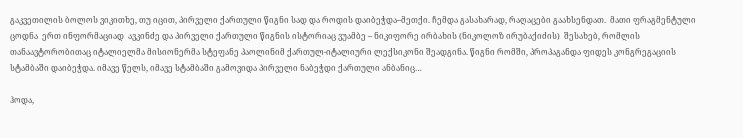გაკვეთილის ბოლოს ვიკითხე, თუ იცით, პირველი ქართული წიგნი სად და როდის დაიბეჭდა–მეთქი. ჩემდა გასახარად, რაღაცები გაახსენდათ.  მათი ფრაგმენტული ცოდნა  ერთ ინფორმაციად  ავკინძე და პირველი ქართული წიგნის ისტორიაც ვუამბე – ნიკიფორე ირბახის (ნიკოლოზ ირუბაქიძის)  შესახებ, რომლის თანაავტორობითაც იტალიელმა მისიონერმა სტეფანე პაოლინიმ ქართულ-იტალიური ლექსიკონი შეადგინა. წიგნი რომში, პროპაგანდა ფიდეს კონგრეგაციის სტამბაში დაიბეჭდა. იმავე წელს, იმავე სტამბაში გამოვიდა პირველი ნაბეჭდი ქართული ანბანიც…

ჰოდა,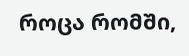როცა რომში,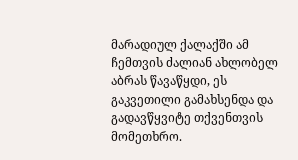მარადიულ ქალაქში ამ ჩემთვის ძალიან ახლობელ აბრას წავაწყდი, ეს გაკვეთილი გამახსენდა და გადავწყვიტე თქვენთვის მომეთხრო.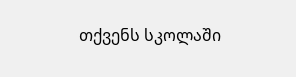თქვენს სკოლაში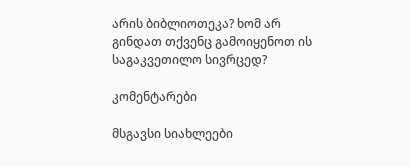არის ბიბლიოთეკა? ხომ არ გინდათ თქვენც გამოიყენოთ ის საგაკვეთილო სივრცედ?

კომენტარები

მსგავსი სიახლეები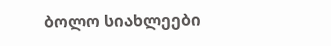ბოლო სიახლეები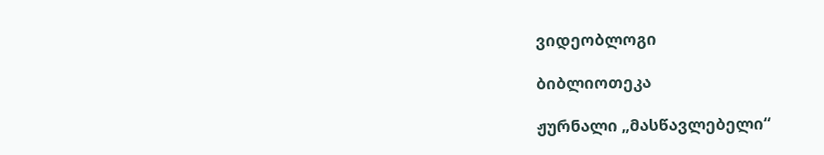ვიდეობლოგი

ბიბლიოთეკა

ჟურნალი „მასწავლებელი“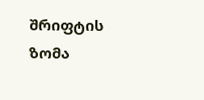შრიფტის ზომა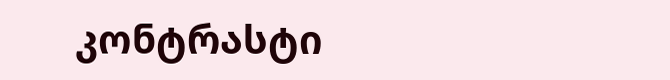კონტრასტი